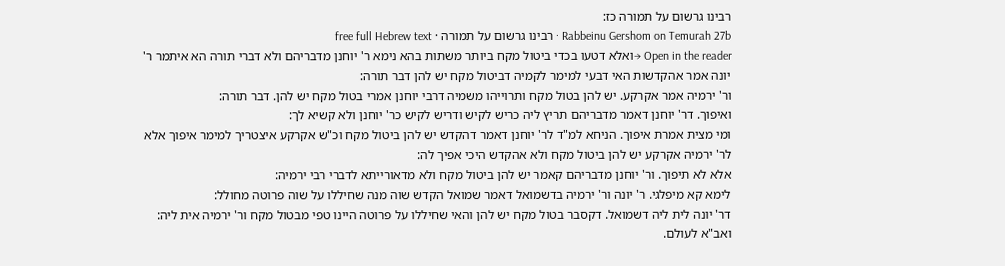רבינו גרשום על תמורה כז:
Rabbeinu Gershom on Temurah 27b · רבינו גרשום על תמורה · free full Hebrew text
Open in the reader →ואלא דטעו בכדי ביטול מקח ביותר משתות בהא נימא ר' יוחנן מדבריהם ולא דברי תורה הא איתמר ר' יונה אמר אהקדשות האי דבעי למימר לקמיה דביטול מקח יש להן דבר תורה:
ור' ירמיה אמר אקרקע. יש להן בטול מקח ותרוייהו משמיה דרבי יוחנן אמרי בטול מקח יש להן. דבר תורה:
ואיפוך. דר' יוחנן דאמר מדבריהם תריץ ליה כריש לקיש ודריש לקיש כר' יוחנן ולא קשיא לך:
ומי מצית אמרת איפוך. הניחא למ"ד לר' יוחנן דאמר דהקדש יש להן ביטול מקח וכ"ש אקרקע איצטריך למימר איפוך אלא לר' ירמיה אקרקע יש להן ביטול מקח ולא אהקדש היכי אפיך לה:
אלא לא תיפוך. ור' יוחנן מדבריהם קאמר יש להן ביטול מקח ולא מדאורייתא לדברי רבי ירמיה:
לימא קא מיפלגי. ר' יונה ור' ירמיה בדשמואל דאמר שמואל הקדש שוה מנה שחיללו על שוה פרוטה מחולל:
דר' יונה לית ליה דשמואל. דקסבר בטול מקח יש להן והאי שחיללו על פרוטה היינו טפי מבטול מקח ור' ירמיה אית ליה:
ואב"א לעולם.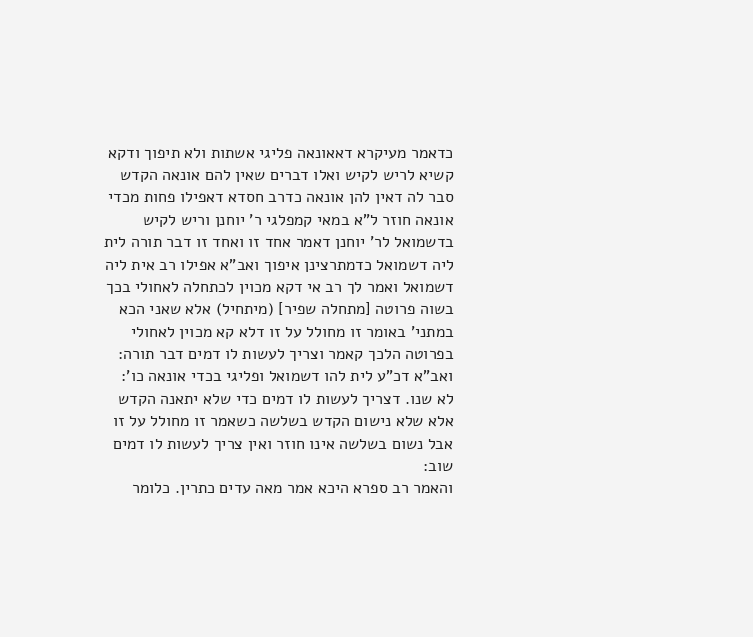כדאמר מעיקרא דאאונאה פליגי אשתות ולא תיפוך ודקא קשיא לריש לקיש ואלו דברים שאין להם אונאה הקדש סבר לה דאין להן אונאה כדרב חסדא דאפילו פחות מכדי אונאה חוזר ל"א במאי קמפלגי ר' יוחנן וריש לקיש בדשמואל לר' יוחנן דאמר אחד זו ואחד זו דבר תורה לית ליה דשמואל כדמתרצינן איפוך ואב"א אפילו רב אית ליה דשמואל ואמר לך רב אי דקא מכוין לכתחלה לאחולי בכך בשוה פרוטה [מתחלה שפיר] (מיתחיל) אלא שאני הכא במתני' באומר זו מחולל על זו דלא קא מכוין לאחולי בפרוטה הלכך קאמר וצריך לעשות לו דמים דבר תורה:
ואב"א דכ"ע לית להו דשמואל ופליגי בכדי אונאה כו':
לא שנו. דצריך לעשות לו דמים כדי שלא יתאנה הקדש אלא שלא נישום הקדש בשלשה כשאמר זו מחולל על זו אבל נשום בשלשה אינו חוזר ואין צריך לעשות לו דמים שוב:
והאמר רב ספרא היכא אמר מאה עדים כתרין. כלומר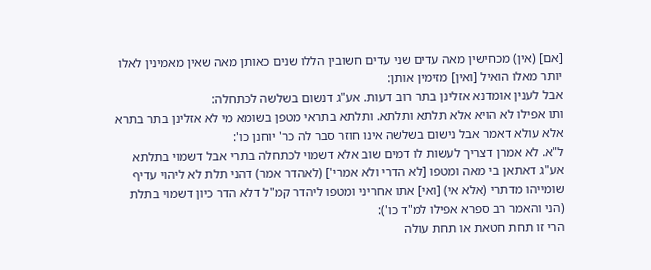[אם] (אין) מכחישין מאה עדים שני עדים חשובין הללו שנים כאותן מאה שאין מאמינין לאלו יותר מאלו הואיל [ואין] מזימין אותן:
אבל לענין אומדנא אזלינן בתר רוב דעות. אע"ג דנשום בשלשה לכתחלה:
ותו אפילו לא הויא אלא תלתא ותלתא. ותלתא בתראי מטפן בשומא מי לא אזלינן בתר בתרא אלא עולא דאמר אבל נישום בשלשה אינו חוזר סבר לה כר' יוחנן כו':
ל"א. לא אמרן דצריך לעשות לו דמים שוב אלא דשמוי לכתחלה בתרי אבל דשמוי בתלתא אע"ג דאתאן בי מאה ומטפו [לא הדרי ולא אמרי'] (לאהדר אמר) דהני תלת לא ליהוי עדיף שומייהו מדתרי (אלא אי) [ואי] אתו אחריני ומטפו ליהדר קמ"ל דלא הדר כיון דשמוי בתלת (הני והאמר רב ספרא אפילו למ"ד כו'):
הרי זו תחת חטאת או תחת עולה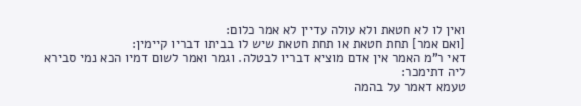ואין לו לא חטאת ולא עולה עדיין לא אמר כלום:
[ואם אמר] תחת חטאת או תחת חטאת שיש לו בביתו דבריו קיימין:
דאי ר"מ האמר אין אדם מוציא דבריו לבטלה. וגמר ואמר לשום דמיו הכא נמי סבירא ליה דתימכר:
טעמא דאמר על בהמה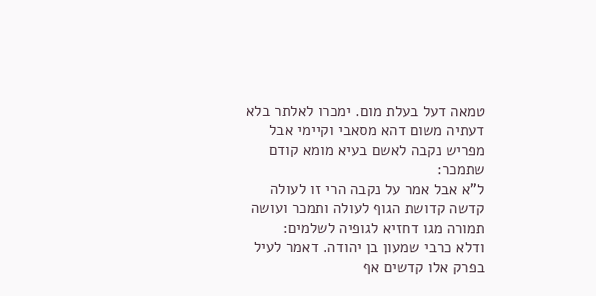טמאה דעל בעלת מום. ימכרו לאלתר בלא דעתיה משום דהא מסאבי וקיימי אבל מפריש נקבה לאשם בעיא מומא קודם שתמכר:
ל"א אבל אמר על נקבה הרי זו לעולה קדשה קדושת הגוף לעולה ותמכר ועושה תמורה מגו דחזיא לגופיה לשלמים:
ודלא כרבי שמעון בן יהודה. דאמר לעיל בפרק אלו קדשים אף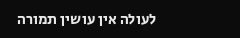לעולה אין עושין תמורה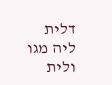דלית ליה מגו ולית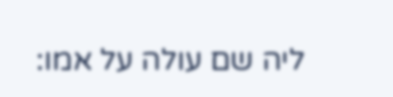ליה שם עולה על אמו: